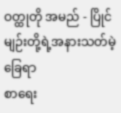ဝတ္ထုတို အမည် - ပြိုင်မျဉ်းတို့ရဲ့အနားသတ်မဲ့ခြေရာ
စာရေး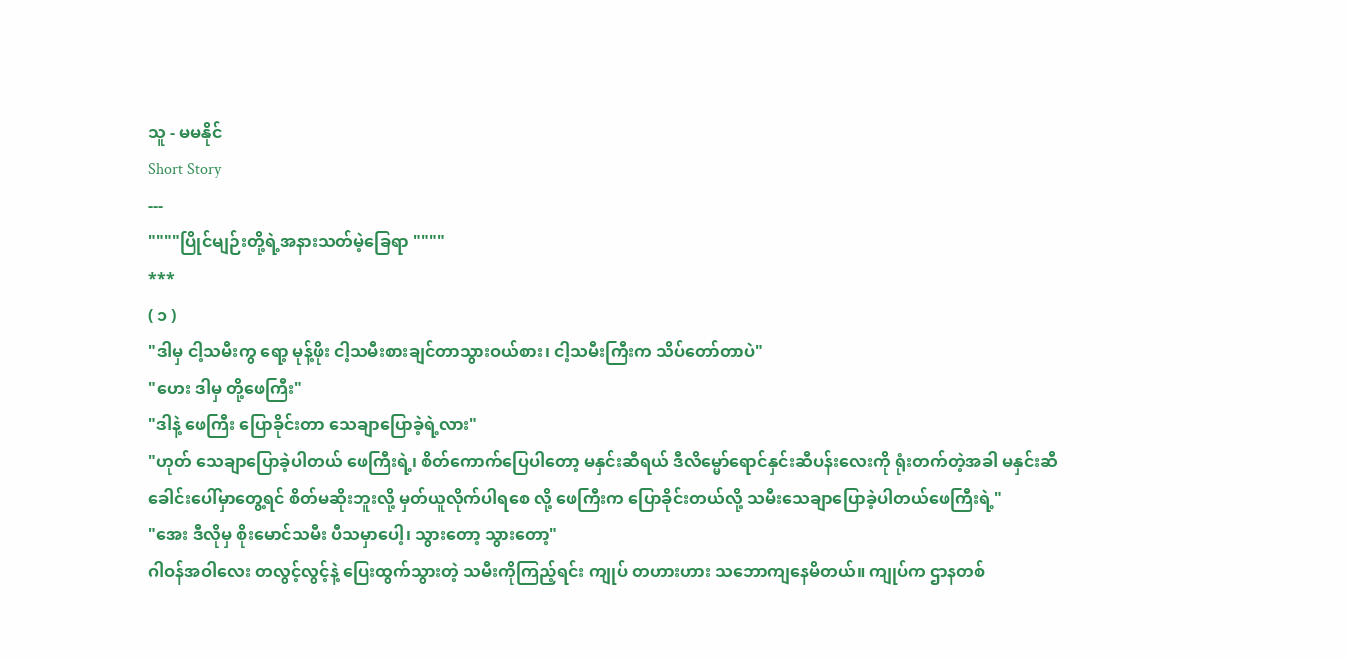သူ - မမနိုင်
Short Story
---
""""ပြိုင်မျဉ်းတို့ရဲ့အနားသတ်မဲ့ခြေရာ """"
***
( ၁ )
"ဒါမှ ငါ့သမီးကွ ရော့ မုန့်ဖိုး ငါ့သမီးစားချင်တာသွားဝယ်စား၊ ငါ့သမီးကြီးက သိပ်တော်တာပဲ"
"ဟေး ဒါမှ တို့ဖေကြီး"
"ဒါနဲ့ ဖေကြီး ပြောခိုင်းတာ သေချာပြောခဲ့ရဲ့လား"
"ဟုတ် သေချာပြောခဲ့ပါတယ် ဖေကြီးရဲ့၊ စိတ်ကောက်ပြေပါတော့ မနှင်းဆီရယ် ဒီလိမ္မော်ရောင်နှင်းဆီပန်းလေးကို ရုံးတက်တဲ့အခါ မနှင်းဆီခေါင်းပေါ်မှာတွေ့ရင် စိတ်မဆိုးဘူးလို့ မှတ်ယူလိုက်ပါရစေ လို့ ဖေကြီးက ပြောခိုင်းတယ်လို့ သမီးသေချာပြောခဲ့ပါတယ်ဖေကြီးရဲ့"
"အေး ဒီလိုမှ စိုးမောင်သမီး ပီသမှာပေါ့၊ သွားတော့ သွားတော့"
ဂါဝန်အဝါလေး တလွင့်လွင့်နဲ့ ပြေးထွက်သွားတဲ့ သမီးကိုကြည့်ရင်း ကျုပ် တဟားဟား သဘောကျနေမိတယ်။ ကျုပ်က ဌာနတစ်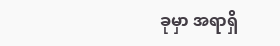ခုမှာ အရာရှိ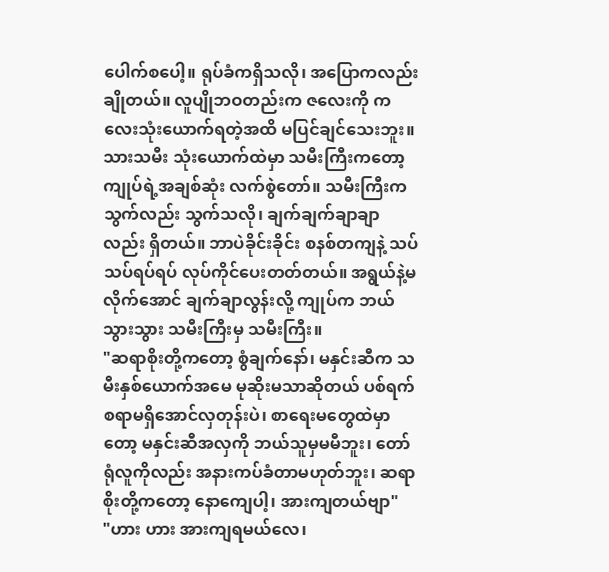ပေါက်စပေါ့။ ရုပ်ခံကရှိသလို၊ အပြောကလည်း ချိုတယ်။ လူပျိုဘဝတည်းက ဇလေးကို ကလေးသုံးယောက်ရတဲ့အထိ မပြင်ချင်သေးဘူး။ သားသမီး သုံးယောက်ထဲမှာ သမီးကြီးကတော့ ကျုပ်ရဲ့အချစ်ဆုံး လက်စွဲတော်။ သမီးကြီးက သွက်လည်း သွက်သလို၊ ချက်ချက်ချာချာလည်း ရှိတယ်။ ဘာပဲခိုင်းခိုင်း စနစ်တကျနဲ့ သပ်သပ်ရပ်ရပ် လုပ်ကိုင်ပေးတတ်တယ်။ အရွယ်နဲ့မလိုက်အောင် ချက်ချာလွန်းလို့ ကျုပ်က ဘယ်သွားသွား သမီးကြီးမှ သမီးကြီး။
"ဆရာစိုးတို့ကတော့ စွံချက်နော်၊ မနှင်းဆီက သမီးနှစ်ယောက်အမေ မုဆိုးမသာဆိုတယ် ပစ်ရက်စရာမရှိအောင်လှတုန်းပဲ၊ စာရေးမတွေထဲမှာတော့ မနှင်းဆီအလှကို ဘယ်သူမှမမီဘူး၊ တော်ရုံလူကိုလည်း အနားကပ်ခံတာမဟုတ်ဘူး၊ ဆရာစိုးတို့ကတော့ နောကျေပါ့၊ အားကျတယ်ဗျာ"
"ဟား ဟား အားကျရမယ်လေ၊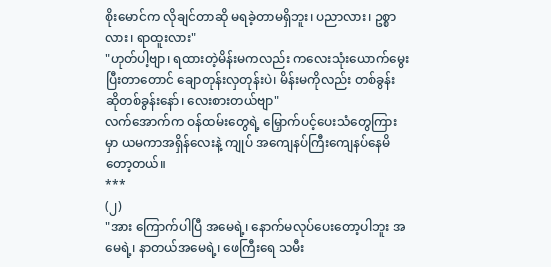စိုးမောင်က လိုချင်တာဆို မရခဲ့တာမရှိဘူး၊ ပညာလား၊ ဥစ္စာလား၊ ရာထူးလား"
"ဟုတ်ပါ့ဗျာ၊ ရထားတဲ့မိန်းမကလည်း ကလေးသုံးယောက်မွေးပြီးတာတောင် ချောတုန်းလှတုန်းပဲ၊ မိန်းမကိုလည်း တစ်ခွန်းဆိုတစ်ခွန်းနော်၊ လေးစားတယ်ဗျာ"
လက်အောက်က ဝန်ထမ်းတွေရဲ့ မြှောက်ပင့်ပေးသံတွေကြားမှာ ယမကာအရှိန်လေးနဲ့ ကျုပ် အကျေနပ်ကြီးကျေနပ်နေမိတော့တယ်။
***
(၂)
"အား ကြောက်ပါပြီ အမေရဲ့၊ နောက်မလုပ်ပေးတော့ပါဘူး အမေရဲ့၊ နာတယ်အမေရဲ့၊ ဖေကြီးရေ သမီး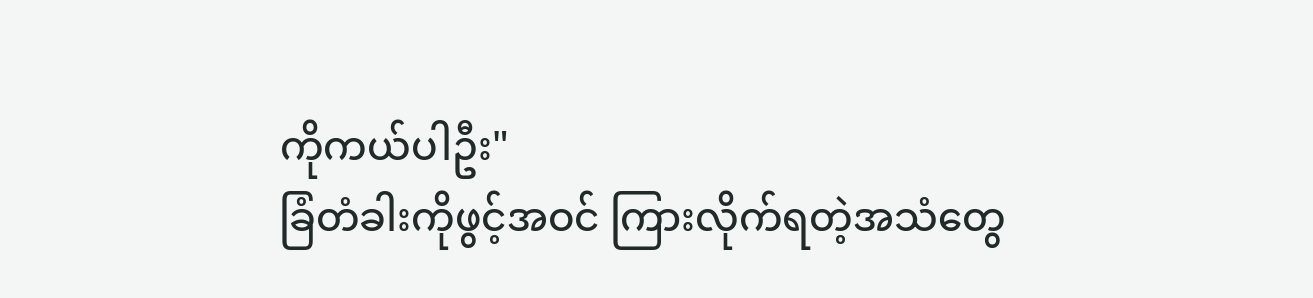ကိုကယ်ပါဦး"
ခြံတံခါးကိုဖွင့်အဝင် ကြားလိုက်ရတဲ့အသံတွေ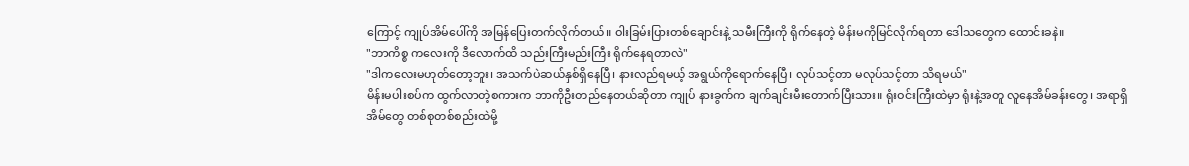ကြောင့် ကျုပ်အိမ်ပေါ်ကို အမြန်ပြေးတက်လိုက်တယ်။ ဝါးခြမ်းပြားတစ်ချောင်းနဲ့ သမီးကြီးကို ရိုက်နေတဲ့ မိန်းမကိုမြင်လိုက်ရတာ ဒေါသတွေက ထောင်းခနဲ။
"ဘာကိစ္စ ကလေးကို ဒီလောက်ထိ သည်းကြီးမည်းကြီး ရိုက်နေရတာလဲ"
"ဒါကလေးမဟုတ်တော့ဘူး၊ အသက်ပဲဆယ်နှစ်ရှိနေပြီ၊ နားလည်ရမယ့် အရွယ်ကိုရောက်နေပြီ၊ လုပ်သင့်တာ မလုပ်သင့်တာ သိရမယ်"
မိန်းမပါးစပ်က ထွက်လာတဲ့စကားက ဘာကိုဦးတည်နေတယ်ဆိုတာ ကျုပ် နားခွက်က ချက်ချင်းမီးတောက်ပြီးသား။ ရုံးဝင်းကြီးထဲမှာ ရုံးနဲ့အတူ လူနေအိမ်ခန်းတွေ၊ အရာရှိအိမ်တွေ တစ်စုတစ်စည်းထဲမို့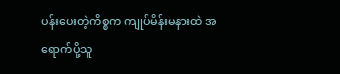ပန်းပေးတဲ့ကိစ္စက ကျုပ်မိန်းမနားထဲ အရောက်ပို့သူ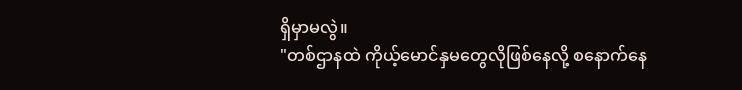ရှိမှာမလွဲ။
"တစ်ဌာနထဲ ကိုယ့်မောင်နှမတွေလိုဖြစ်နေလို့ စနောက်နေ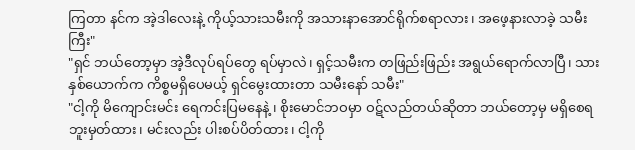ကြတာ နင်က အဲ့ဒါလေးနဲ့ ကိုယ့်သားသမီးကို အသားနာအောင်ရိုက်စရာလား၊ အဖေ့နားလာခဲ့ သမီးကြီး"
"ရှင် ဘယ်တော့မှာ အဲ့ဒီလုပ်ရပ်တွေ ရပ်မှာလဲ၊ ရှင့်သမီးက တဖြည်းဖြည်း အရွယ်ရောက်လာပြီ၊ သားနှစ်ယောက်က ကိစ္စမရှိပေမယ့် ရှင်မွေးထားတာ သမီးနော် သမီး"
"ငါ့ကို မိကျောင်းမင်း ရေကင်းပြမနေနဲ့ ၊ စိုးမောင်ဘဝမှာ ဝဋ်လည်တယ်ဆိုတာ ဘယ်တော့မှ မရှိစေရဘူးမှတ်ထား၊ မင်းလည်း ပါးစပ်ပိတ်ထား၊ ငါ့ကို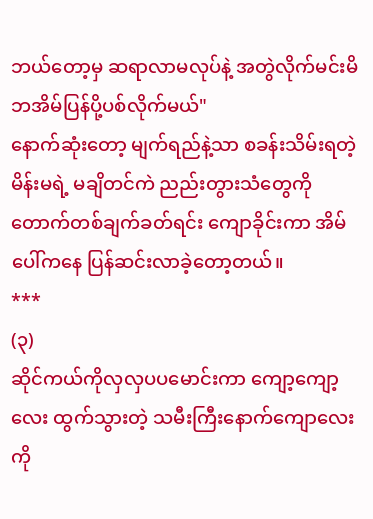ဘယ်တော့မှ ဆရာလာမလုပ်နဲ့ အတွဲလိုက်မင်းမိဘအိမ်ပြန်ပို့ပစ်လိုက်မယ်"
နောက်ဆုံးတော့ မျက်ရည်နဲ့သာ စခန်းသိမ်းရတဲ့ မိန်းမရဲ့ မချိတင်ကဲ ညည်းတွားသံတွေကို တောက်တစ်ချက်ခတ်ရင်း ကျောခိုင်းကာ အိမ်ပေါ်ကနေ ပြန်ဆင်းလာခဲ့တော့တယ်။
***
(၃)
ဆိုင်ကယ်ကိုလှလှပပမောင်းကာ ကျော့ကျော့လေး ထွက်သွားတဲ့ သမီးကြီးနောက်ကျောလေးကို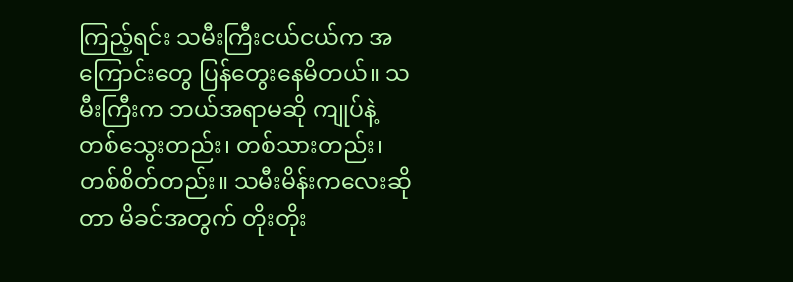ကြည့်ရင်း သမီးကြီးငယ်ငယ်က အကြောင်းတွေ ပြန်တွေးနေမိတယ်။ သမီးကြီးက ဘယ်အရာမဆို ကျုပ်နဲ့ တစ်သွေးတည်း၊ တစ်သားတည်း၊ တစ်စိတ်တည်း။ သမီးမိန်းကလေးဆိုတာ မိခင်အတွက် တိုးတိုး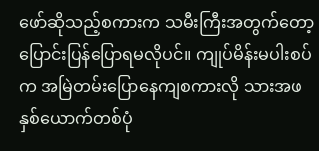ဖော်ဆိုသည့်စကားက သမီးကြီးအတွက်တော့ ပြောင်းပြန်ပြောရမလိုပင်။ ကျုပ်မိန်းမပါးစပ်က အမြဲတမ်းပြောနေကျစကားလို သားအဖနှစ်ယောက်တစ်ပုံ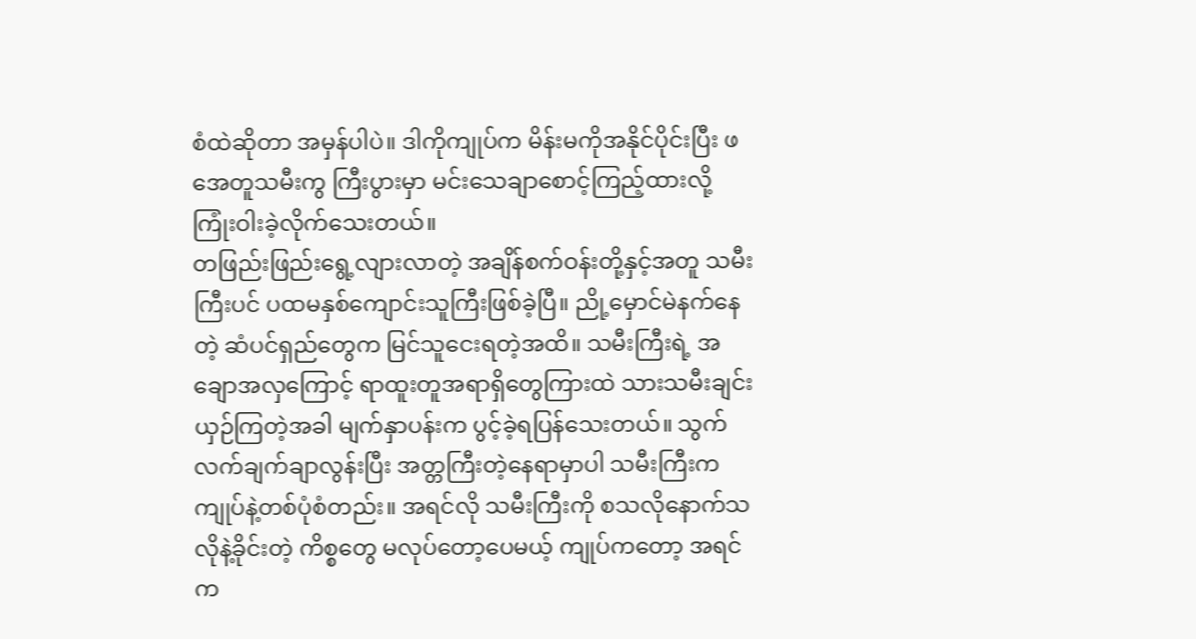စံထဲဆိုတာ အမှန်ပါပဲ။ ဒါကိုကျုပ်က မိန်းမကိုအနိုင်ပိုင်းပြီး ဖအေတူသမီးကွ ကြီးပွားမှာ မင်းသေချာစောင့်ကြည့်ထားလို့ ကြုံးဝါးခဲ့လိုက်သေးတယ်။
တဖြည်းဖြည်းရွေ့လျားလာတဲ့ အချိန်စက်ဝန်းတို့နှင့်အတူ သမီးကြီးပင် ပထမနှစ်ကျောင်းသူကြီးဖြစ်ခဲ့ပြီ။ ညို့မှောင်မဲနက်နေတဲ့ ဆံပင်ရှည်တွေက မြင်သူငေးရတဲ့အထိ။ သမီးကြီးရဲ့ အချောအလှကြောင့် ရာထူးတူအရာရှိတွေကြားထဲ သားသမီးချင်းယှဉ်ကြတဲ့အခါ မျက်နှာပန်းက ပွင့်ခဲ့ရပြန်သေးတယ်။ သွက်လက်ချက်ချာလွန်းပြီး အတ္တကြီးတဲ့နေရာမှာပါ သမီးကြီးက ကျုပ်နဲ့တစ်ပုံစံတည်း။ အရင်လို သမီးကြီးကို စသလိုနောက်သလိုနဲ့ခိုင်းတဲ့ ကိစ္စတွေ မလုပ်တော့ပေမယ့် ကျုပ်ကတော့ အရင်က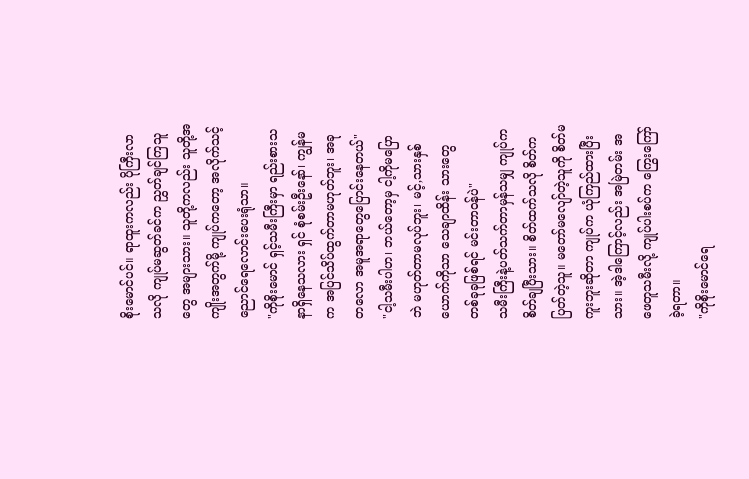စိုးမောင်ပင်။ ရာထူးကလည်း ပိုကြီးလာသလို ကျုပ်မဆွတ်ခင်က ညွှတ်ချင်ကြသူတွေ အများသား။ သူတို့ကလည်း သူတို့အကျိုးအတွက်မို့ ကျုပ်ကတော့ အလိုက်သင့်ညောင်ရေလောင်းပေးရုံသာ။
"ကိုစိုးမောင် ရှင့်သမီးကြီးမှာ ရည်းစားသနာရှိနေသလား ရှင် စုံစမ်းဦးနော်၊ ကျွန်မက အပြင်သိပ်ထွက်တာမဟုတ်ဘူး၊ အခုတလော အမူအရာတွေပြောင်းနေတယ်"
"ငါ့သမီးပါဟ၊ ဘယ်တော့မှ ငါ့ကိုမပြောဘဲ မဟုတ်တာမလုပ်ဘူး၊ မင့်,သားနှစ်ယောက်ကိုသာ သေချာထိန်း သားတွေ တစ်ခုခုဖြစ်ရင် မင်းတာဝန်ပဲ"
သမီးကြီးနဲ့ပတ်သက်တာမှန်သမျှ ကျုပ်က စိတ်ချပြီးသား။ စိတ်ထက်သလို စိတ်ကပြတ်တဲ့သူ။ မတော်မလျော်တဲ့သူကို စိတ်မကူးဘူးဆိုတာ ကျုပ်က ယုံကြည်ထားပြီးသား။ အဲ့ဒါကြောင့်လည်း အမြဲတမ်း အဖေတူသမီးလို့ ကျုပ်ပါးစပ်က ကြွေးကြော်ခဲ့ရတာ။
"ကိုစိုးမောင်ရေ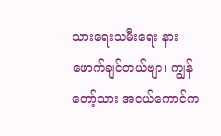သားရေးသမီးရေး နားဖောက်ချင်တယ်ဗျာ၊ ကျွန်တော့်သား အငယ်ကောင်က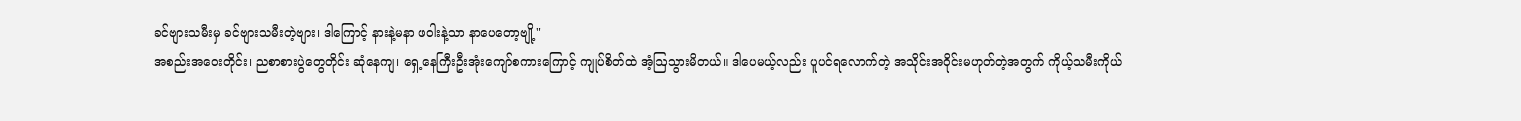ခင်ဗျားသမီးမှ ခင်ဗျားသမီးတဲ့ဗျား၊ ဒါကြောင့် နားနဲ့မနာ ဖဝါးနဲ့သာ နာပေတော့ဗျို့"
အစည်းအဝေးတိုင်း၊ ညစာစားပွဲတွေတိုင်း ဆုံနေကျ၊ ရှေ့နေကြီးဦးအုံးကျော်စကားကြောင့် ကျုပ်စိတ်ထဲ အံ့ဩသွားမိတယ်။ ဒါပေမယ့်လည်း ပူပင်ရလောက်တဲ့ အသိုင်းအဝိုင်းမဟုတ်တဲ့အတွက် ကိုယ့်သမီးကိုယ်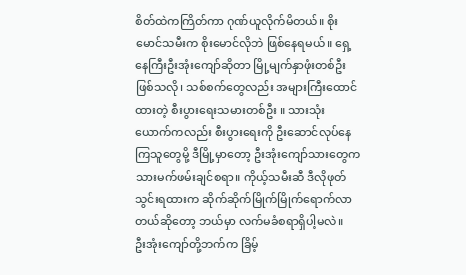စိတ်ထဲကကြိတ်ကာ ဂုဏ်ယူလိုက်မိတယ်။ စိုးမောင်သမီးက စိုးမောင်လိုဘဲ ဖြစ်နေရမယ်။ ရှေ့နေကြီးဦးအုံးကျော်ဆိုတာ မြို့မျက်နှာဖုံးတစ်ဦးဖြစ်သလို၊ သစ်စက်တွေလည်း အများကြီးထောင်ထားတဲ့ စီးပွားရေးသမားတစ်ဦး ။ သားသုံးယောက်ကလည်း စီးပွားရေးကို ဦးဆောင်လုပ်နေကြသူတွေမို့ ဒီမြို့မှာတော့ ဦးအုံးကျော်သားတွေက သားမက်ဖမ်းချင်စရာ။ ကိုယ့်သမီးဆီ ဒီလိုဖုတ်သွင်းရထားက ဆိုက်ဆိုက်မြိုက်မြိုက်ရောက်လာတယ်ဆိုတော့ ဘယ်မှာ လက်မခံစရာရှိပါ့မလဲ။
ဦးအုံးကျော်တို့ဘက်က ခြိမ့်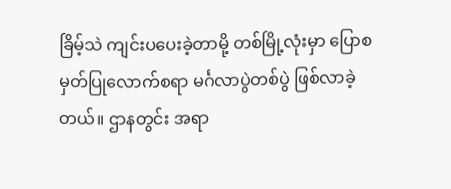ခြိမ့်သဲ ကျင်းပပေးခဲ့တာမို့ တစ်မြို့လုံးမှာ ပြောစမှတ်ပြုလောက်စရာ မင်္ဂလာပွဲတစ်ပွဲ ဖြစ်လာခဲ့တယ်။ ဌာနတွင်း အရာ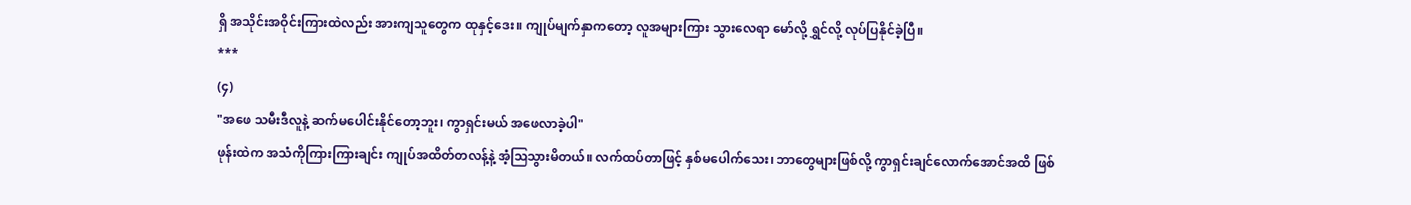ရှိ အသိုင်းအဝိုင်းကြားထဲလည်း အားကျသူတွေက ထုနှင့်ဒေး။ ကျုပ်မျက်နှာကတော့ လူအများကြား သွားလေရာ မော်လို့ ရွှင်လို့ လုပ်ပြနိုင်ခဲ့ပြီ။
***
(၄)
"အဖေ သမီးဒီလူနဲ့ ဆက်မပေါင်းနိုင်တော့ဘူး၊ ကွာရှင်းမယ် အဖေလာခဲ့ပါ"
ဖုန်းထဲက အသံကိုကြားကြားချင်း ကျုပ်အထိတ်တလန့်နဲ့ အံ့ဩသွားမိတယ်။ လက်ထပ်တာဖြင့် နှစ်မပေါက်သေး၊ ဘာတွေများဖြစ်လို့ ကွာရှင်းချင်လောက်အောင်အထိ ဖြစ်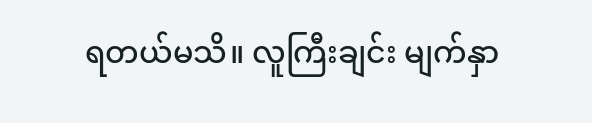ရတယ်မသိ။ လူကြီးချင်း မျက်နှာ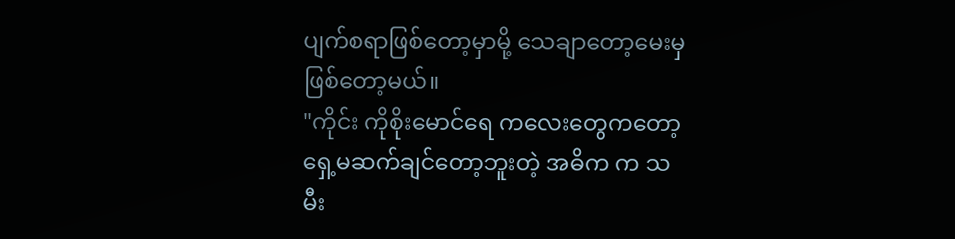ပျက်စရာဖြစ်တော့မှာမို့ သေချာတော့မေးမှဖြစ်တော့မယ်။
"ကိုင်း ကိုစိုးမောင်ရေ ကလေးတွေကတော့ ရှေ့မဆက်ချင်တော့ဘူးတဲ့ အဓိက က သမီး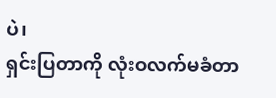ပဲ၊
ရှင်းပြတာကို လုံးဝလက်မခံတာ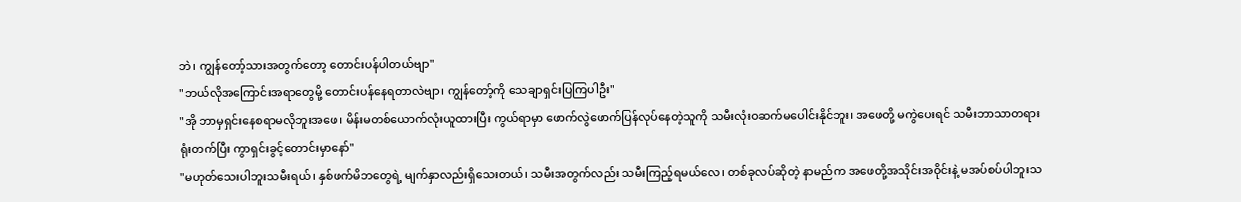ဘဲ၊ ကျွန်တော့်သားအတွက်တော့ တောင်းပန်ပါတယ်ဗျာ"
"ဘယ်လိုအကြောင်းအရာတွေမို့ တောင်းပန်နေရတာလဲဗျာ၊ ကျွန်တော့်ကို သေချာရှင်းပြကြပါဦး"
"အို ဘာမှရှင်းနေစရာမလိုဘူးအဖေ၊ မိန်းမတစ်ယောက်လုံးယူထားပြီး ကွယ်ရာမှာ ဖောက်လွဲဖောက်ပြန်လုပ်နေတဲ့သူကို သမီးလုံးဝဆက်မပေါင်းနိုင်ဘူး၊ အဖေတို့ မကွဲပေးရင် သမီးဘာသာတရားရုံးတက်ပြီး ကွာရှင်းခွင့်တောင်းမှာနော်"
"မဟုတ်သေးပါဘူးသမီးရယ်၊ နှစ်ဖက်မိဘတွေရဲ့ မျက်နှာလည်းရှိသေးတယ်၊ သမီးအတွက်လည်း သမီးကြည့်ရမယ်လေ၊ တစ်ခုလပ်ဆိုတဲ့ နာမည်က အဖေတို့အသိုင်းအဝိုင်းနဲ့ မအပ်စပ်ပါဘူးသ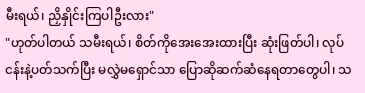မီးရယ်၊ ညှိနှိုင်းကြပါဦးလား"
"ဟုတ်ပါတယ် သမီးရယ်၊ စိတ်ကိုအေးအေးထားပြီး ဆုံးဖြတ်ပါ၊ လုပ်ငန်းနဲ့ပတ်သက်ပြီး မလွှဲမရှောင်သာ ပြောဆိုဆက်ဆံနေရတာတွေပါ၊ သ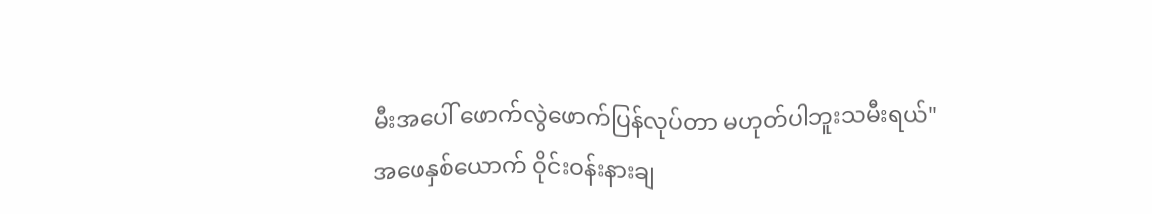မီးအပေါ် ဖောက်လွဲဖောက်ပြန်လုပ်တာ မဟုတ်ပါဘူးသမီးရယ်"
အဖေနှစ်ယောက် ဝိုင်းဝန်းနားချ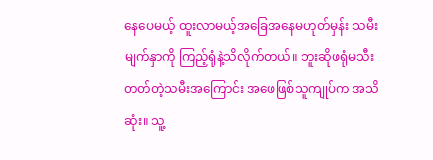နေပေမယ့် ထူးလာမယ့်အခြေအနေမဟုတ်မှန်း သမီးမျက်နှာကို ကြည့်ရုံနဲ့သိလိုက်တယ်။ ဘူးဆိုဖရုံမသီးတတ်တဲ့သမီးအကြောင်း အဖေဖြစ်သူကျုပ်က အသိဆုံး။ သူ့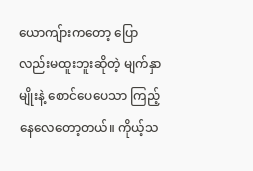ယောကျ်ားကတော့ ပြောလည်းမထူးဘူးဆိုတဲ့ မျက်နှာမျိုးနဲ့ စောင်ပေပေသာ ကြည့်နေလေတော့တယ်။ ကိုယ့်သ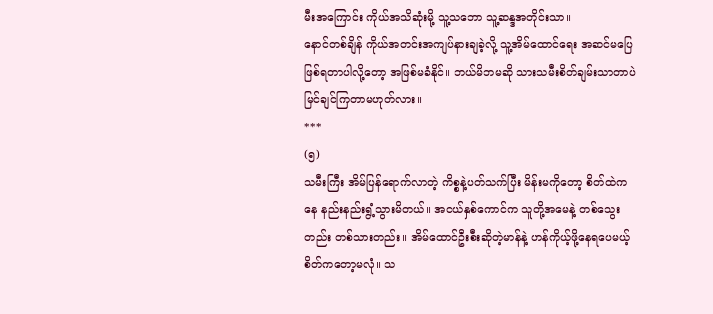မီးအကြောင်း ကိုယ်အသိဆုံးမို့ သူ့သဘော သူ့ဆန္ဒအတိုင်းသာ။
နောင်တစ်ချိန် ကိုယ်အတင်းအကျပ်နားချခဲ့လို့ သူ့အိမ်ထောင်ရေး အဆင်မပြေဖြစ်ရတာပါလို့တော့ အဖြစ်မခံနိုင်။ ဘယ်မိဘမဆို သားသမီးစိတ်ချမ်းသာတာပဲ မြင်ချင်ကြတာမဟုတ်လား။
***
(၅)
သမီးကြီး အိမ်ပြန်ရောက်လာတဲ့ ကိစ္စနဲ့ပတ်သက်ပြီး မိန်းမကိုတော့ စိတ်ထဲကနေ နည်းနည်းရွံ့သွားမိတယ်။ အငယ်နှစ်ကောင်က သူတို့အမေနဲ့ တစ်သွေးတည်း တစ်သားတည်း။ အိမ်ထောင်ဦးစီးဆိုတဲ့မာန်နဲ့ ဟန်ကိုယ့်ဖို့နေရပေမယ့် စိတ်ကတော့မလုံ။ သ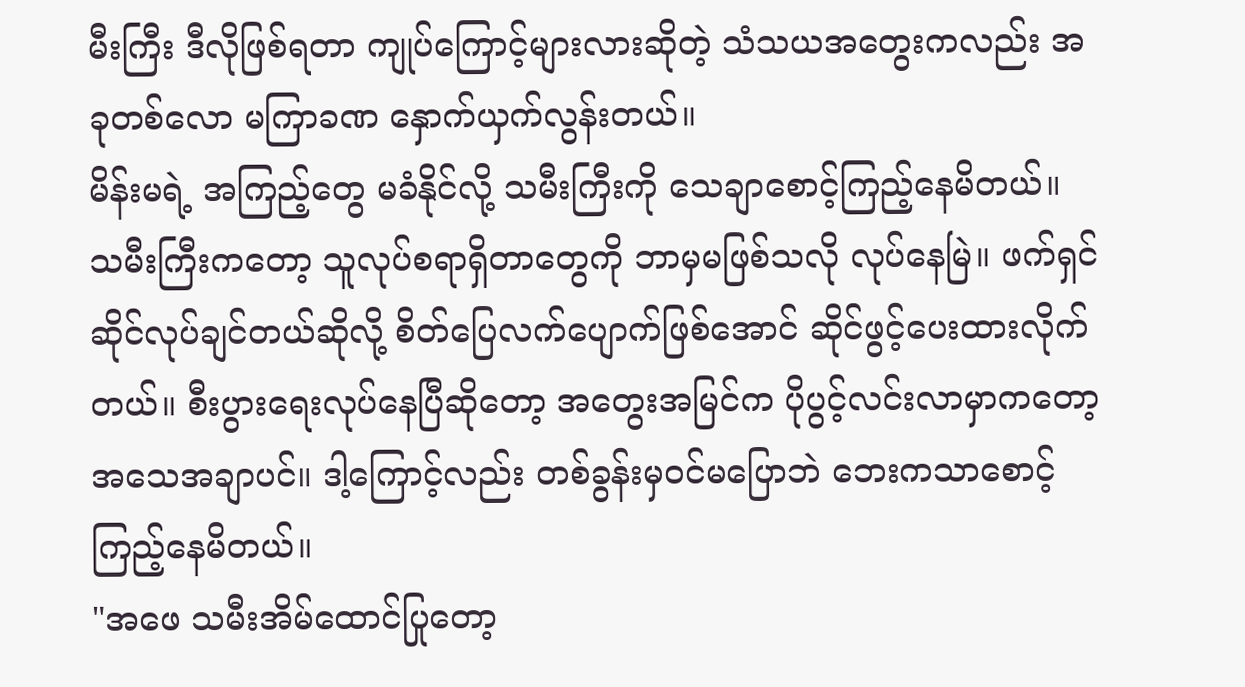မီးကြီး ဒီလိုဖြစ်ရတာ ကျုပ်ကြောင့်များလားဆိုတဲ့ သံသယအတွေးကလည်း အခုတစ်လော မကြာခဏ နှောက်ယှက်လွန်းတယ်။
မိန်းမရဲ့ အကြည့်တွေ မခံနိုင်လို့ သမီးကြီးကို သေချာစောင့်ကြည့်နေမိတယ်။ သမီးကြီးကတော့ သူလုပ်စရာရှိတာတွေကို ဘာမှမဖြစ်သလို လုပ်နေမြဲ။ ဖက်ရှင်ဆိုင်လုပ်ချင်တယ်ဆိုလို့ စိတ်ပြေလက်ပျောက်ဖြစ်အောင် ဆိုင်ဖွင့်ပေးထားလိုက်တယ်။ စီးပွားရေးလုပ်နေပြီဆိုတော့ အတွေးအမြင်က ပိုပွင့်လင်းလာမှာကတော့ အသေအချာပင်။ ဒါ့ကြောင့်လည်း တစ်ခွန်းမှဝင်မပြောဘဲ ဘေးကသာစောင့်ကြည့်နေမိတယ်။
"အဖေ သမီးအိမ်ထောင်ပြုတော့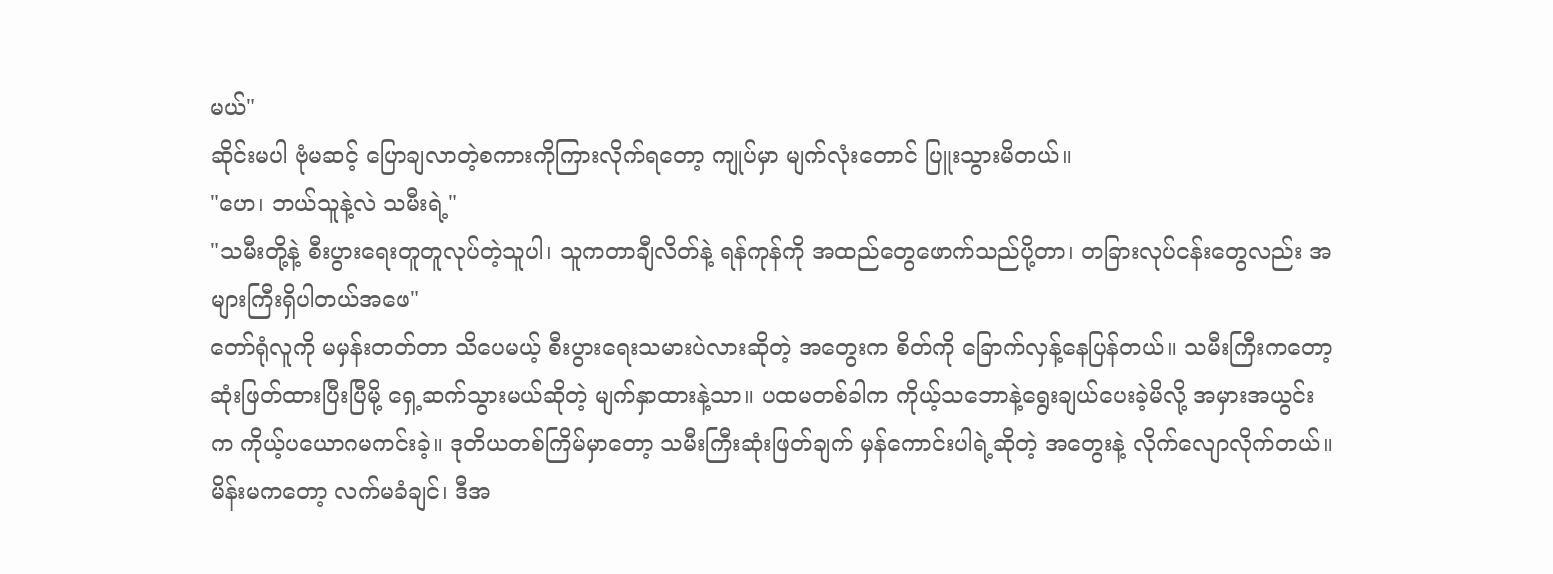မယ်"
ဆိုင်းမပါ ဗုံမဆင့် ပြောချလာတဲ့စကားကိုကြားလိုက်ရတော့ ကျုပ်မှာ မျက်လုံးတောင် ပြူးသွားမိတယ်။
"ဟေ၊ ဘယ်သူနဲ့လဲ သမီးရဲ့"
"သမီးတို့နဲ့ စီးပွားရေးတူတူလုပ်တဲ့သူပါ၊ သူကတာချီလိတ်နဲ့ ရန်ကုန်ကို အထည်တွေဖောက်သည်ပို့တာ၊ တခြားလုပ်ငန်းတွေလည်း အများကြီးရှိပါတယ်အဖေ"
တော်ရုံလူကို မမှန်းတတ်တာ သိပေမယ့် စီးပွားရေးသမားပဲလားဆိုတဲ့ အတွေးက စိတ်ကို ခြောက်လှန့်နေပြန်တယ်။ သမီးကြီးကတော့ ဆုံးဖြတ်ထားပြီးပြီမို့ ရှေ့ဆက်သွားမယ်ဆိုတဲ့ မျက်နှာထားနဲ့သာ။ ပထမတစ်ခါက ကိုယ့်သဘောနဲ့ရွေးချယ်ပေးခဲ့မိလို့ အမှားအယွင်းက ကိုယ့်ပယောဂမကင်းခဲ့။ ဒုတိယတစ်ကြိမ်မှာတော့ သမီးကြီးဆုံးဖြတ်ချက် မှန်ကောင်းပါရဲ့ဆိုတဲ့ အတွေးနဲ့ လိုက်လျောလိုက်တယ်။ မိန်းမကတော့ လက်မခံချင်၊ ဒီအ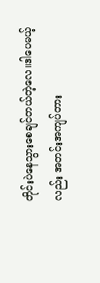တိုင်းပဲနေသွားစေချင်တယ်တဲ့လေ။ဒါပေမယ့်လည်း အတင်းအကျပ်တား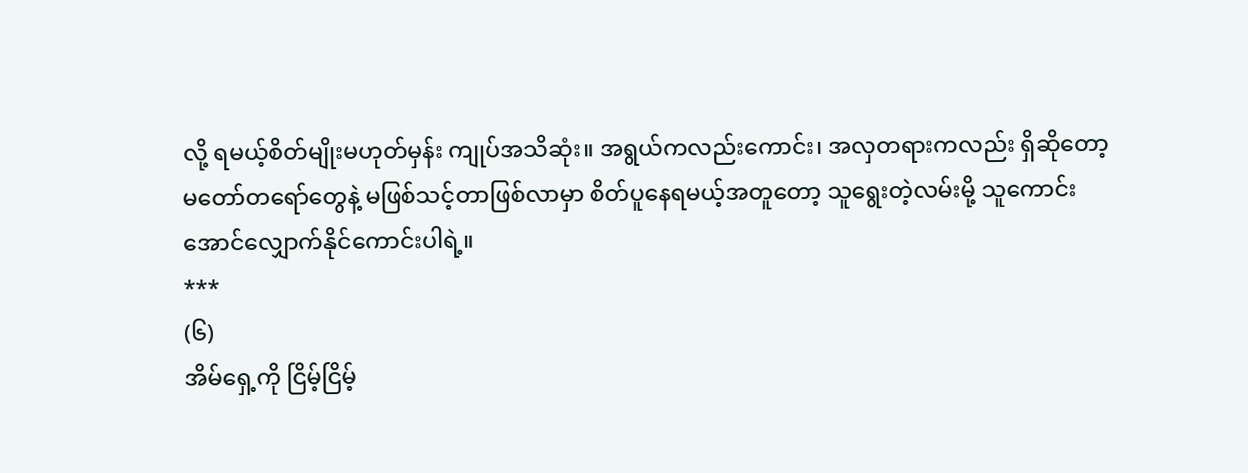လို့ ရမယ့်စိတ်မျိုးမဟုတ်မှန်း ကျုပ်အသိဆုံး။ အရွယ်ကလည်းကောင်း၊ အလှတရားကလည်း ရှိဆိုတော့ မတော်တရော်တွေနဲ့ မဖြစ်သင့်တာဖြစ်လာမှာ စိတ်ပူနေရမယ့်အတူတော့ သူရွေးတဲ့လမ်းမို့ သူကောင်းအောင်လျှောက်နိုင်ကောင်းပါရဲ့။
***
(၆)
အိမ်ရှေ့ကို ငြိမ့်ငြိမ့်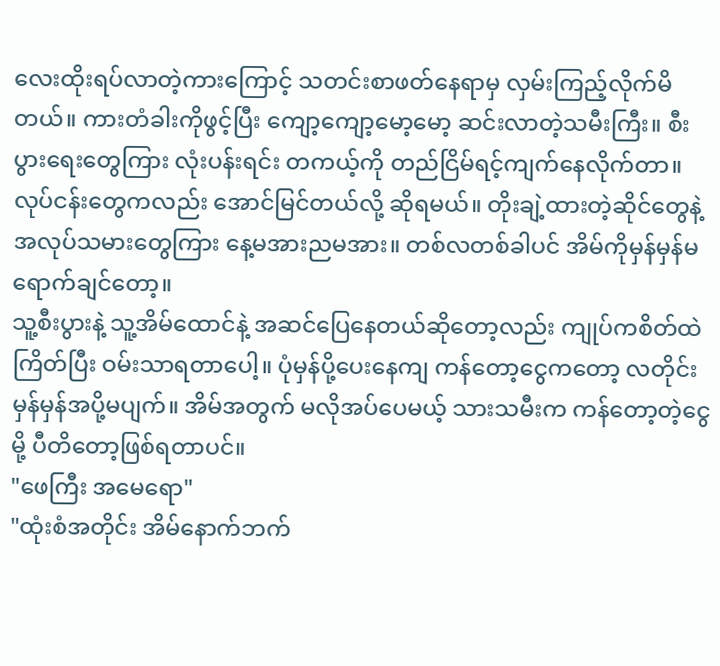လေးထိုးရပ်လာတဲ့ကားကြောင့် သတင်းစာဖတ်နေရာမှ လှမ်းကြည့်လိုက်မိတယ်။ ကားတံခါးကိုဖွင့်ပြီး ကျော့ကျော့မော့မော့ ဆင်းလာတဲ့သမီးကြီး။ စီးပွားရေးတွေကြား လုံးပန်းရင်း တကယ့်ကို တည်ငြိမ်ရင့်ကျက်နေလိုက်တာ။ လုပ်ငန်းတွေကလည်း အောင်မြင်တယ်လို့ ဆိုရမယ်။ တိုးချဲ့ထားတဲ့ဆိုင်တွေနဲ့ အလုပ်သမားတွေကြား နေ့မအားညမအား။ တစ်လတစ်ခါပင် အိမ်ကိုမှန်မှန်မရောက်ချင်တော့။
သူ့စီးပွားနဲ့ သူ့အိမ်ထောင်နဲ့ အဆင်ပြေနေတယ်ဆိုတော့လည်း ကျုပ်ကစိတ်ထဲကြိတ်ပြီး ဝမ်းသာရတာပေါ့။ ပုံမှန်ပို့ပေးနေကျ ကန်တော့ငွေကတော့ လတိုင်းမှန်မှန်အပို့မပျက်။ အိမ်အတွက် မလိုအပ်ပေမယ့် သားသမီးက ကန်တော့တဲ့ငွေမို့ ပီတိတော့ဖြစ်ရတာပင်။
"ဖေကြီး အမေရော"
"ထုံးစံအတိုင်း အိမ်နောက်ဘက်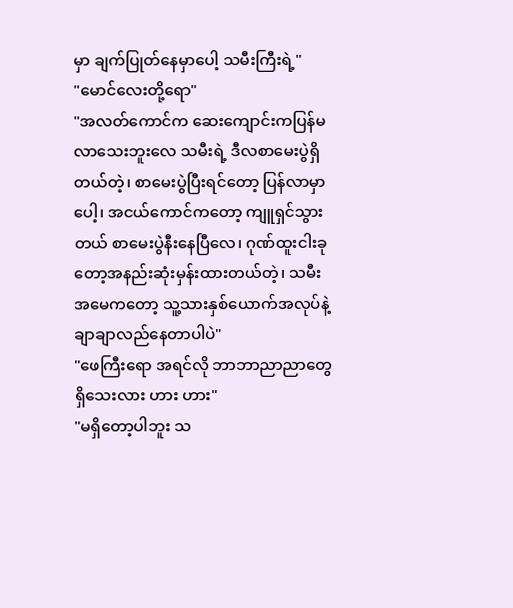မှာ ချက်ပြုတ်နေမှာပေါ့ သမီးကြီးရဲ့"
"မောင်လေးတို့ရော"
"အလတ်ကောင်က ဆေးကျောင်းကပြန်မလာသေးဘူးလေ သမီးရဲ့ ဒီလစာမေးပွဲရှိတယ်တဲ့၊ စာမေးပွဲပြီးရင်တော့ ပြန်လာမှာပေါ့၊ အငယ်ကောင်ကတော့ ကျူရှင်သွားတယ် စာမေးပွဲနီးနေပြီလေ၊ ဂုဏ်ထူးငါးခုတော့အနည်းဆုံးမှန်းထားတယ်တဲ့၊ သမီးအမေကတော့ သူ့သားနှစ်ယောက်အလုပ်နဲ့ ချာချာလည်နေတာပါပဲ"
"ဖေကြီးရော အရင်လို ဘာဘာညာညာတွေ ရှိသေးလား ဟား ဟား"
"မရှိတော့ပါဘူး သ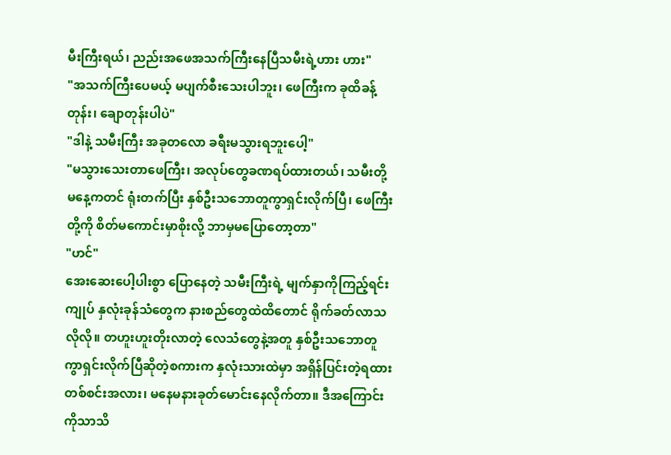မီးကြီးရယ်၊ ညည်းအဖေအသက်ကြီးနေပြီသမီးရဲ့ဟား ဟား"
"အသက်ကြီးပေမယ့် မပျက်စီးသေးပါဘူး၊ ဖေကြီးက ခုထိခန့်တုန်း၊ ချောတုန်းပါပဲ"
"ဒါနဲ့ သမီးကြီး အခုတလော ခရီးမသွားရဘူးပေါ့"
"မသွားသေးတာဖေကြီး၊ အလုပ်တွေခဏရပ်ထားတယ်၊ သမီးတို့ မနေ့ကတင် ရုံးတက်ပြီး နှစ်ဦးသဘောတူကွာရှင်းလိုက်ပြီ၊ ဖေကြီးတို့ကို စိတ်မကောင်းမှာစိုးလို့ ဘာမှမပြောတော့တာ"
"ဟင်"
အေးဆေးပေါ့ပါးစွာ ပြောနေတဲ့ သမီးကြီးရဲ့ မျက်နှာကိုကြည့်ရင်း ကျုပ် နှလုံးခုန်သံတွေက နားစည်တွေထဲထိတောင် ရိုက်ခတ်လာသလိုလို။ တဟူးဟူးတိုးလာတဲ့ လေသံတွေနဲ့အတူ နှစ်ဦးသဘောတူကွာရှင်းလိုက်ပြီဆိုတဲ့စကားက နှလုံးသားထဲမှာ အရှိန်ပြင်းတဲ့ရထားတစ်စင်းအလား၊ မနေမနားခုတ်မောင်းနေလိုက်တာ။ ဒီအကြောင်းကိုသာသိ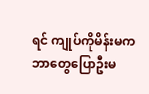ရင် ကျုပ်ကိုမိန်းမက ဘာတွေပြောဦးမ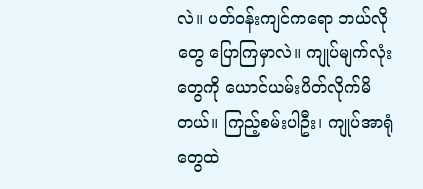လဲ။ ပတ်ဝန်းကျင်ကရော ဘယ်လိုတွေ ပြောကြမှာလဲ။ ကျုပ်မျက်လုံးတွေကို ယောင်ယမ်းပိတ်လိုက်မိတယ်။ ကြည့်စမ်းပါဦး၊ ကျုပ်အာရုံတွေထဲ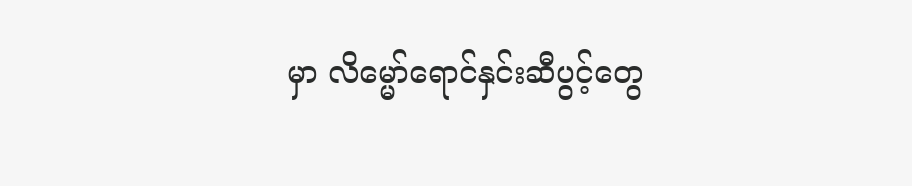မှာ လိမ္မော်ရောင်နှင်းဆီပွင့်တွေ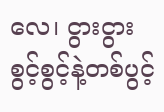လေ၊ ငွားငွားစွင့်စွင့်နဲ့တစ်ပွင့်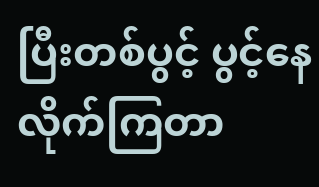ပြီးတစ်ပွင့် ပွင့်နေလိုက်ကြတာ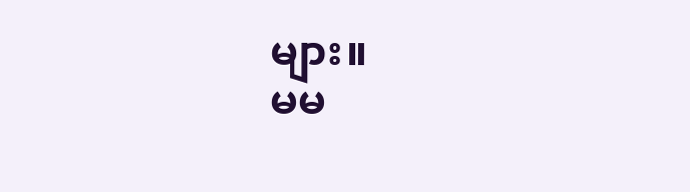များ။
မမ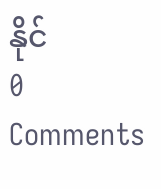နိုင်
0 Comments